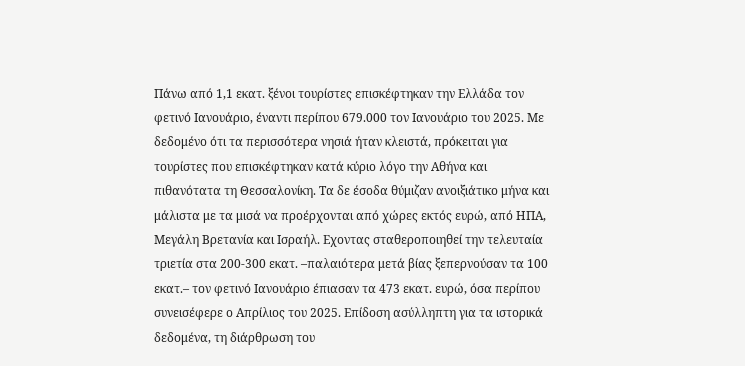Πάνω από 1,1 εκατ. ξένοι τουρίστες επισκέφτηκαν την Ελλάδα τον φετινό Ιανουάριο, έναντι περίπου 679.000 τον Ιανουάριο του 2025. Με δεδομένο ότι τα περισσότερα νησιά ήταν κλειστά, πρόκειται για τουρίστες που επισκέφτηκαν κατά κύριο λόγο την Αθήνα και πιθανότατα τη Θεσσαλονίκη. Τα δε έσοδα θύμιζαν ανοιξιάτικο μήνα και μάλιστα με τα μισά να προέρχονται από χώρες εκτός ευρώ, από ΗΠΑ, Μεγάλη Βρετανία και Ισραήλ. Εχοντας σταθεροποιηθεί την τελευταία τριετία στα 200-300 εκατ. –παλαιότερα μετά βίας ξεπερνούσαν τα 100 εκατ.– τον φετινό Ιανουάριο έπιασαν τα 473 εκατ. ευρώ, όσα περίπου συνεισέφερε ο Απρίλιος του 2025. Επίδοση ασύλληπτη για τα ιστορικά δεδομένα, τη διάρθρωση του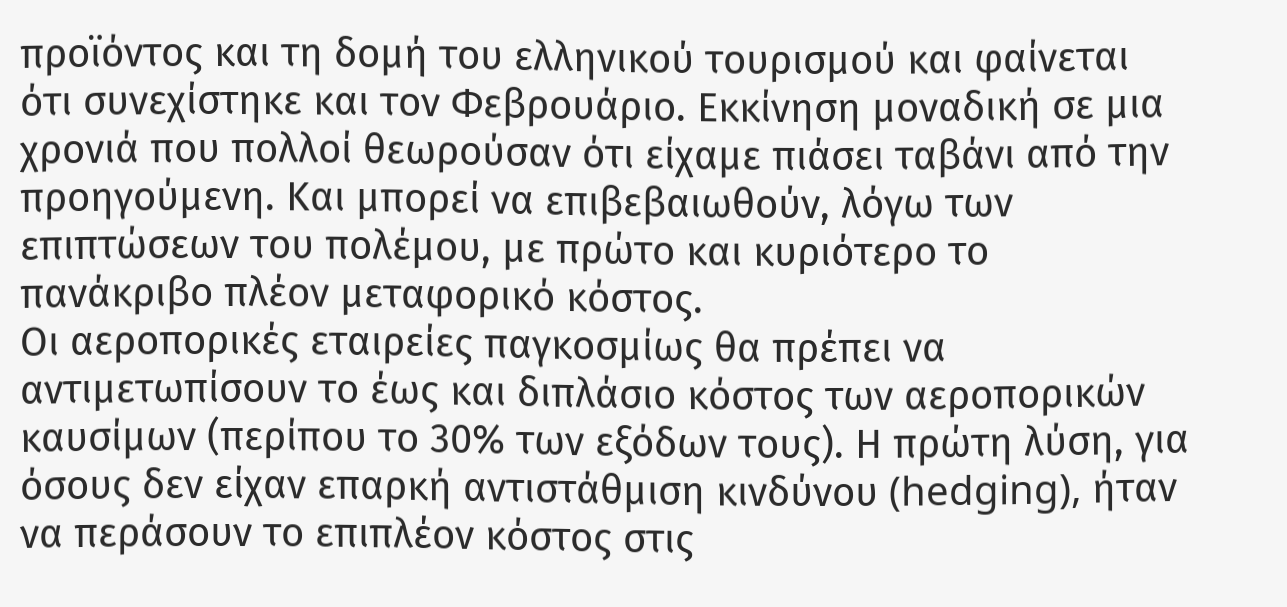προϊόντος και τη δομή του ελληνικού τουρισμού και φαίνεται ότι συνεχίστηκε και τον Φεβρουάριο. Εκκίνηση μοναδική σε μια χρονιά που πολλοί θεωρούσαν ότι είχαμε πιάσει ταβάνι από την προηγούμενη. Και μπορεί να επιβεβαιωθούν, λόγω των επιπτώσεων του πολέμου, με πρώτο και κυριότερο το πανάκριβο πλέον μεταφορικό κόστος.
Οι αεροπορικές εταιρείες παγκοσμίως θα πρέπει να αντιμετωπίσουν το έως και διπλάσιο κόστος των αεροπορικών καυσίμων (περίπου το 30% των εξόδων τους). Η πρώτη λύση, για όσους δεν είχαν επαρκή αντιστάθμιση κινδύνου (hedging), ήταν να περάσουν το επιπλέον κόστος στις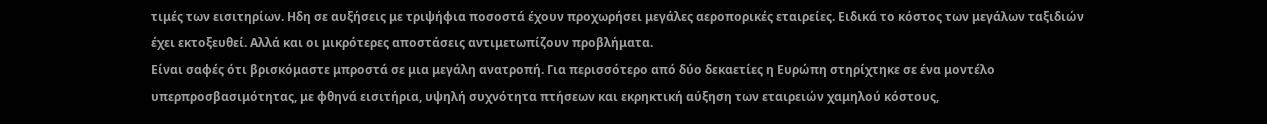τιμές των εισιτηρίων. Ηδη σε αυξήσεις με τριψήφια ποσοστά έχουν προχωρήσει μεγάλες αεροπορικές εταιρείες. Ειδικά το κόστος των μεγάλων ταξιδιών έχει εκτοξευθεί. Αλλά και οι μικρότερες αποστάσεις αντιμετωπίζουν προβλήματα.
Είναι σαφές ότι βρισκόμαστε μπροστά σε μια μεγάλη ανατροπή. Για περισσότερο από δύο δεκαετίες η Ευρώπη στηρίχτηκε σε ένα μοντέλο υπερπροσβασιμότητας, με φθηνά εισιτήρια, υψηλή συχνότητα πτήσεων και εκρηκτική αύξηση των εταιρειών χαμηλού κόστους,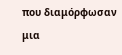που διαμόρφωσαν μια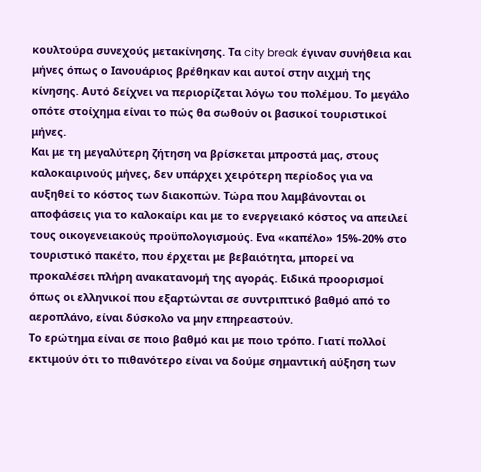κουλτούρα συνεχούς μετακίνησης. Τα city break έγιναν συνήθεια και μήνες όπως ο Ιανουάριος βρέθηκαν και αυτοί στην αιχμή της κίνησης. Αυτό δείχνει να περιορίζεται λόγω του πολέμου. Το μεγάλο οπότε στοίχημα είναι το πώς θα σωθούν οι βασικοί τουριστικοί μήνες.
Και με τη μεγαλύτερη ζήτηση να βρίσκεται μπροστά μας, στους καλοκαιρινούς μήνες, δεν υπάρχει χειρότερη περίοδος για να αυξηθεί το κόστος των διακοπών. Τώρα που λαμβάνονται οι αποφάσεις για το καλοκαίρι και με το ενεργειακό κόστος να απειλεί τους οικογενειακούς προϋπολογισμούς. Ενα «καπέλο» 15%-20% στο τουριστικό πακέτο, που έρχεται με βεβαιότητα, μπορεί να προκαλέσει πλήρη ανακατανομή της αγοράς. Ειδικά προορισμοί όπως οι ελληνικοί που εξαρτώνται σε συντριπτικό βαθμό από το αεροπλάνο, είναι δύσκολο να μην επηρεαστούν.
Το ερώτημα είναι σε ποιο βαθμό και με ποιο τρόπο. Γιατί πολλοί εκτιμούν ότι το πιθανότερο είναι να δούμε σημαντική αύξηση των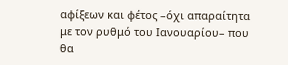αφίξεων και φέτος –όχι απαραίτητα με τον ρυθμό του Ιανουαρίου– που θα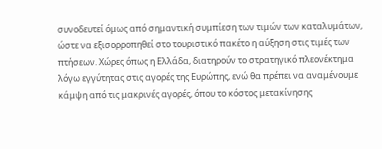συνοδευτεί όμως από σημαντική συμπίεση των τιμών των καταλυμάτων, ώστε να εξισορροπηθεί στο τουριστικό πακέτο η αύξηση στις τιμές των πτήσεων. Χώρες όπως η Ελλάδα, διατηρούν το στρατηγικό πλεονέκτημα λόγω εγγύτητας στις αγορές της Ευρώπης, ενώ θα πρέπει να αναμένουμε κάμψη από τις μακρινές αγορές, όπου το κόστος μετακίνησης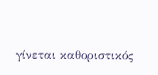γίνεται καθοριστικός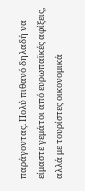παράγοντας. Πολύ πιθανό δηλαδή να είμαστε γεμάτοι από ευρωπαϊκές αφίξεις, αλλά με τουρίστες οικονομικά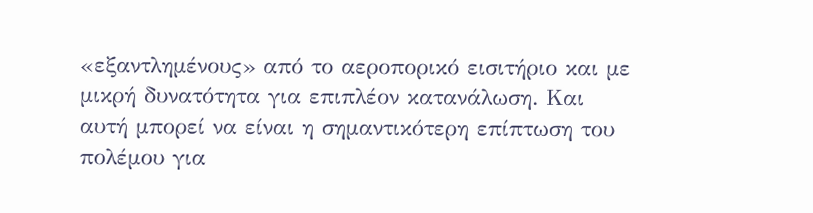«εξαντλημένους» από το αεροπορικό εισιτήριο και με μικρή δυνατότητα για επιπλέον κατανάλωση. Και αυτή μπορεί να είναι η σημαντικότερη επίπτωση του πολέμου για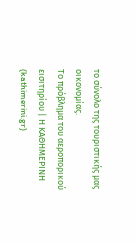το σύνολο της τουριστικής μας οικονομίας.
Το πρόβλημα του αεροπορικού εισιτηρίου | Η ΚΑΘΗΜΕΡΙΝΗ (kathimerini.gr)